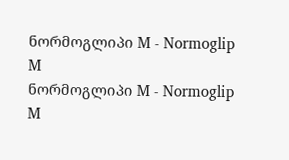ნორმოგლიპი M - Normoglip M
ნორმოგლიპი M - Normoglip M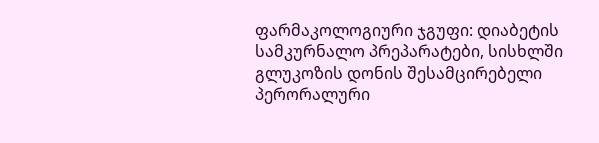ფარმაკოლოგიური ჯგუფი: დიაბეტის სამკურნალო პრეპარატები, სისხლში გლუკოზის დონის შესამცირებელი პერორალური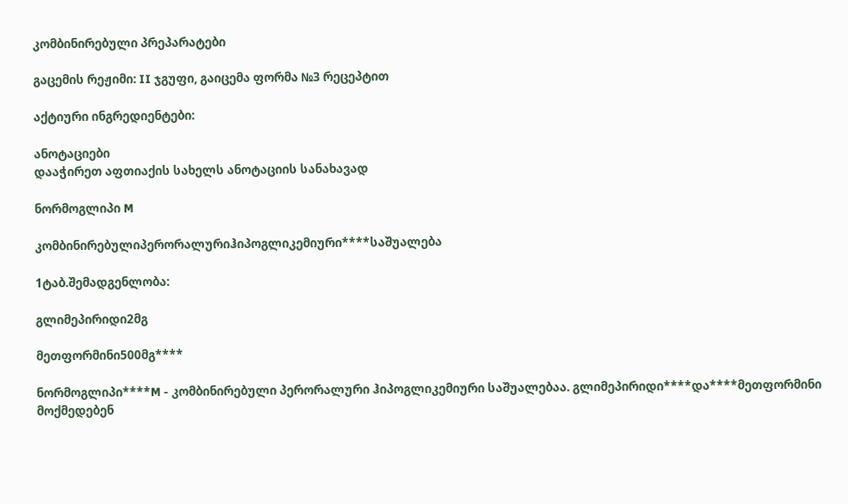კომბინირებული პრეპარატები

გაცემის რეჟიმი: II ჯგუფი, გაიცემა ფორმა №3 რეცეპტით

აქტიური ინგრედიენტები:

ანოტაციები
დააჭირეთ აფთიაქის სახელს ანოტაციის სანახავად

ნორმოგლიპი M

კომბინირებულიპერორალურიჰიპოგლიკემიური****საშუალება

1ტაბ.შემადგენლობა:

გლიმეპირიდი2მგ

მეთფორმინი500მგ****

ნორმოგლიპი****M - კომბინირებული პერორალური ჰიპოგლიკემიური საშუალებაა. გლიმეპირიდი****და****მეთფორმინი მოქმედებენ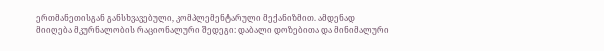ერთმანეთისგან განსხვავებული, კომპლემენტარული მექანიზმით. ამდენად მიიღება მკურნალობის რაციონალური შედეგი: დაბალი დოზებითა და მინიმალური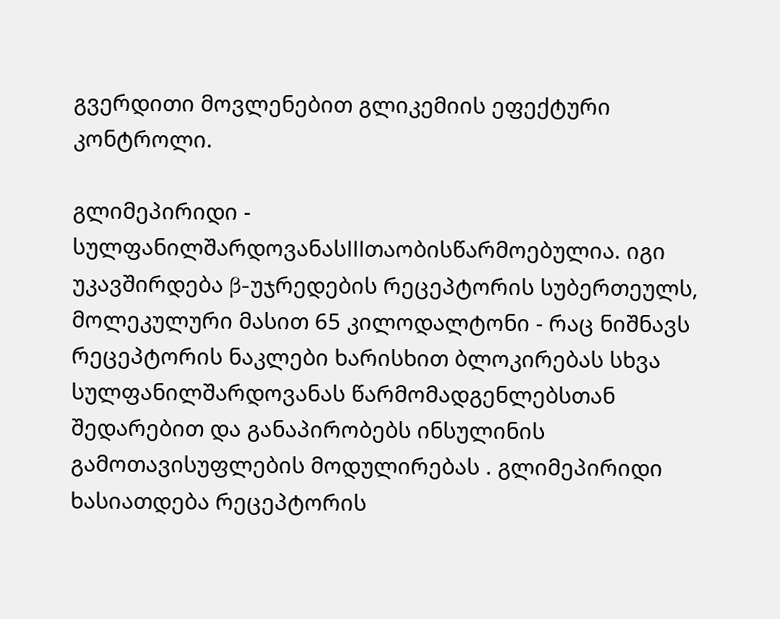გვერდითი მოვლენებით გლიკემიის ეფექტური კონტროლი.

გლიმეპირიდი - სულფანილშარდოვანასIIIთაობისწარმოებულია. იგი უკავშირდება β-უჯრედების რეცეპტორის სუბერთეულს, მოლეკულური მასით 65 კილოდალტონი - რაც ნიშნავს რეცეპტორის ნაკლები ხარისხით ბლოკირებას სხვა სულფანილშარდოვანას წარმომადგენლებსთან შედარებით და განაპირობებს ინსულინის გამოთავისუფლების მოდულირებას . გლიმეპირიდი ხასიათდება რეცეპტორის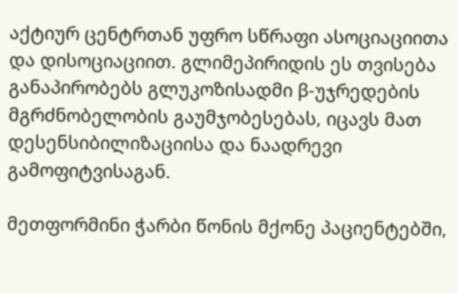აქტიურ ცენტრთან უფრო სწრაფი ასოციაციითა და დისოციაციით. გლიმეპირიდის ეს თვისება განაპირობებს გლუკოზისადმი β-უჯრედების მგრძნობელობის გაუმჯობესებას, იცავს მათ დესენსიბილიზაციისა და ნაადრევი გამოფიტვისაგან.

მეთფორმინი ჭარბი წონის მქონე პაციენტებში,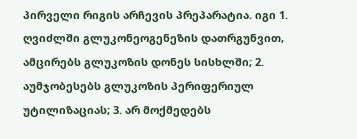პირველი რიგის არჩევის პრეპარატია. იგი 1. ღვიძლში გლუკონეოგენეზის დათრგუნვით, ამცირებს გლუკოზის დონეს სისხლში; 2. აუმჯობესებს გლუკოზის პერიფერიულ უტილიზაციას; 3. არ მოქმედებს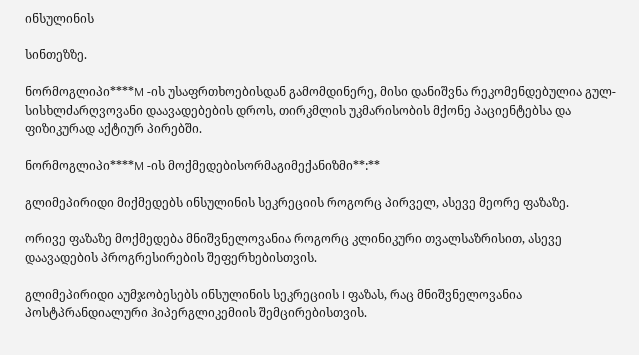ინსულინის

სინთეზზე.

ნორმოგლიპი****M -ის უსაფრთხოებისდან გამომდინერე, მისი დანიშვნა რეკომენდებულია გულ- სისხლძარღვოვანი დაავადებების დროს, თირკმლის უკმარისობის მქონე პაციენტებსა და ფიზიკურად აქტიურ პირებში.

ნორმოგლიპი****M -ის მოქმედებისორმაგიმექანიზმი**:**

გლიმეპირიდი მიქმედებს ინსულინის სეკრეციის როგორც პირველ, ასევე მეორე ფაზაზე.

ორივე ფაზაზე მოქმედება მნიშვნელოვანია როგორც კლინიკური თვალსაზრისით, ასევე დაავადების პროგრესირების შეფერხებისთვის.

გლიმეპირიდი აუმჯობესებს ინსულინის სეკრეციის I ფაზას, რაც მნიშვნელოვანია პოსტპრანდიალური ჰიპერგლიკემიის შემცირებისთვის.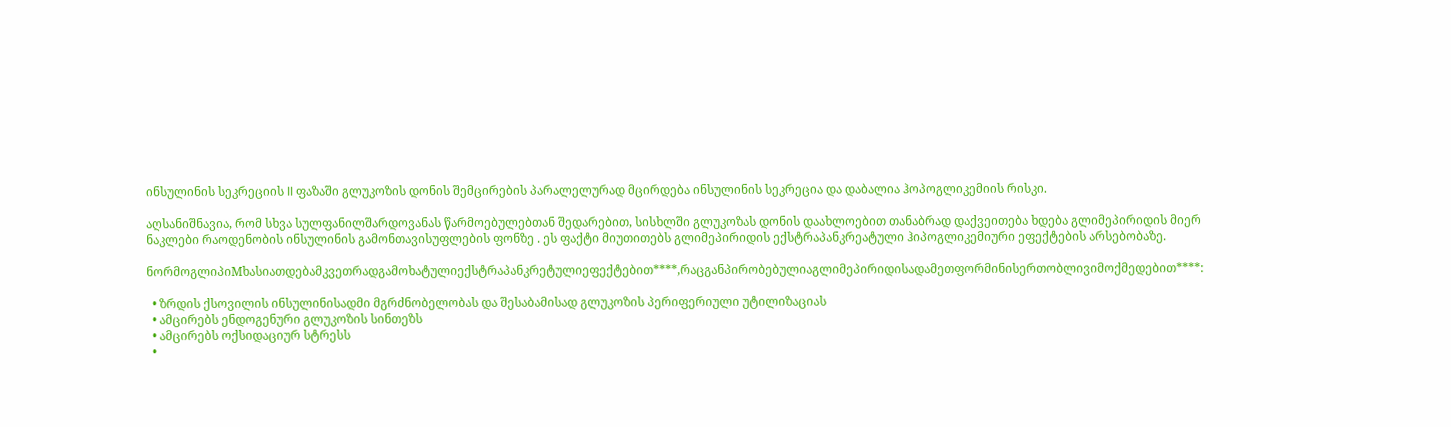ინსულინის სეკრეციის II ფაზაში გლუკოზის დონის შემცირების პარალელურად მცირდება ინსულინის სეკრეცია და დაბალია ჰოპოგლიკემიის რისკი.

აღსანიშნავია, რომ სხვა სულფანილშარდოვანას წარმოებულებთან შედარებით, სისხლში გლუკოზას დონის დაახლოებით თანაბრად დაქვეითება ხდება გლიმეპირიდის მიერ ნაკლები რაოდენობის ინსულინის გამონთავისუფლების ფონზე . ეს ფაქტი მიუთითებს გლიმეპირიდის ექსტრაპანკრეატული ჰიპოგლიკემიური ეფექტების არსებობაზე.

ნორმოგლიპიMხასიათდებამკვეთრადგამოხატულიექსტრაპანკრეტულიეფექტებით****,რაცგანპირობებულიაგლიმეპირიდისადამეთფორმინისერთობლივიმოქმედებით****:

  • ზრდის ქსოვილის ინსულინისადმი მგრძნობელობას და შესაბამისად გლუკოზის პერიფერიული უტილიზაციას
  • ამცირებს ენდოგენური გლუკოზის სინთეზს
  • ამცირებს ოქსიდაციურ სტრესს
  •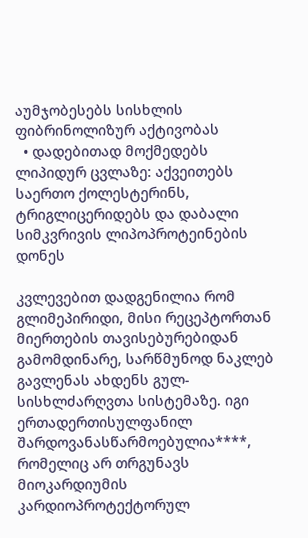აუმჯობესებს სისხლის ფიბრინოლიზურ აქტივობას
  • დადებითად მოქმედებს ლიპიდურ ცვლაზე: აქვეითებს საერთო ქოლესტერინს, ტრიგლიცერიდებს და დაბალი სიმკვრივის ლიპოპროტეინების დონეს

კვლევებით დადგენილია რომ გლიმეპირიდი, მისი რეცეპტორთან მიერთების თავისებურებიდან გამომდინარე, სარწმუნოდ ნაკლებ გავლენას ახდენს გულ-სისხლძარღვთა სისტემაზე. იგი ერთადერთისულფანილ შარდოვანასწარმოებულია****, რომელიც არ თრგუნავს მიოკარდიუმის კარდიოპროტექტორულ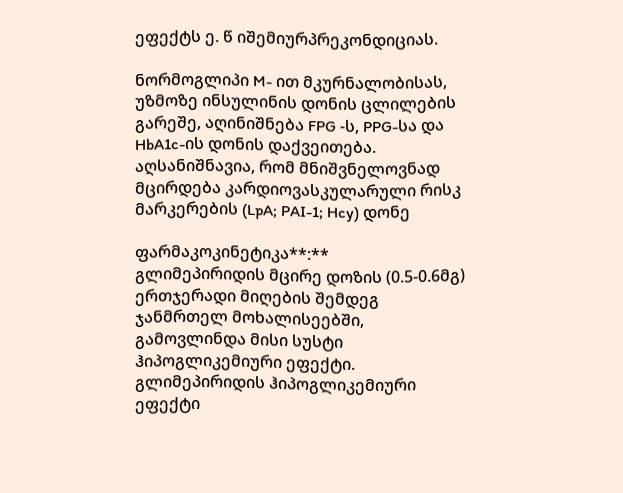ეფექტს ე. წ იშემიურპრეკონდიციას.

ნორმოგლიპი M- ით მკურნალობისას, უზმოზე ინსულინის დონის ცლილების გარეშე, აღინიშნება FPG -ს, PPG-სა და HbA1c-ის დონის დაქვეითება. აღსანიშნავია, რომ მნიშვნელოვნად მცირდება კარდიოვასკულარული რისკ მარკერების (LpA; PAI-1; Hcy) დონე

ფარმაკოკინეტიკა**:**
გლიმეპირიდის მცირე დოზის (0.5-0.6მგ) ერთჯერადი მიღების შემდეგ ჯანმრთელ მოხალისეებში, გამოვლინდა მისი სუსტი ჰიპოგლიკემიური ეფექტი. გლიმეპირიდის ჰიპოგლიკემიური ეფექტი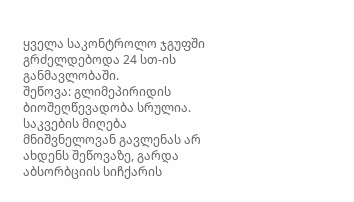ყველა საკონტროლო ჯგუფში გრძელდებოდა 24 სთ-ის განმავლობაში.
შეწოვა: გლიმეპირიდის ბიოშეღწევადობა სრულია. საკვების მიღება მნიშვნელოვან გავლენას არ ახდენს შეწოვაზე, გარდა აბსორბციის სიჩქარის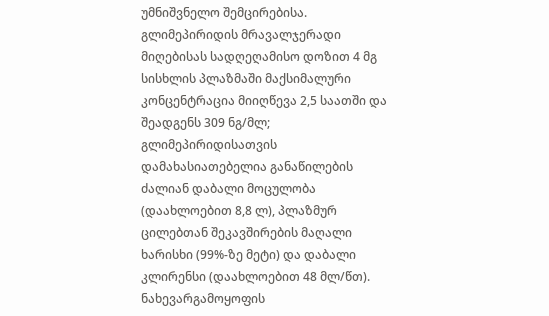უმნიშვნელო შემცირებისა. გლიმეპირიდის მრავალჯერადი მიღებისას სადღეღამისო დოზით 4 მგ სისხლის პლაზმაში მაქსიმალური კონცენტრაცია მიიღწევა 2,5 საათში და შეადგენს 309 ნგ/მლ; გლიმეპირიდისათვის დამახასიათებელია განაწილების ძალიან დაბალი მოცულობა (დაახლოებით 8,8 ლ), პლაზმურ ცილებთან შეკავშირების მაღალი ხარისხი (99%-ზე მეტი) და დაბალი კლირენსი (დაახლოებით 48 მლ/წთ). ნახევარგამოყოფის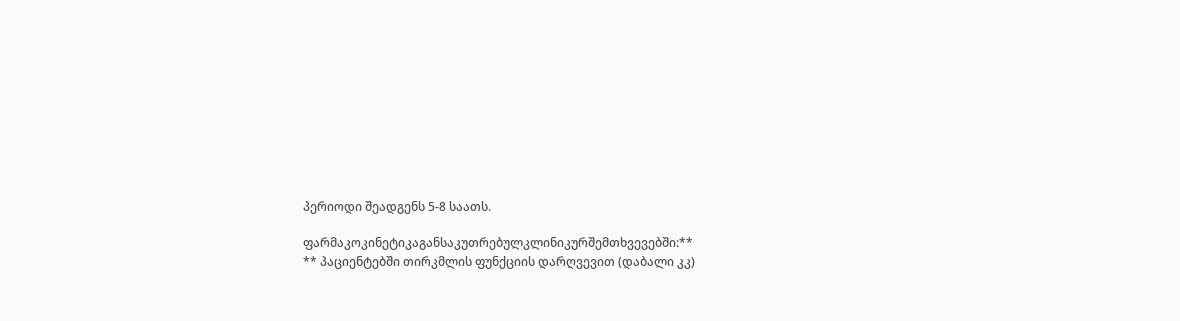პერიოდი შეადგენს 5-8 საათს.

ფარმაკოკინეტიკაგანსაკუთრებულკლინიკურშემთხვევებში:**
** პაციენტებში თირკმლის ფუნქციის დარღვევით (დაბალი კკ)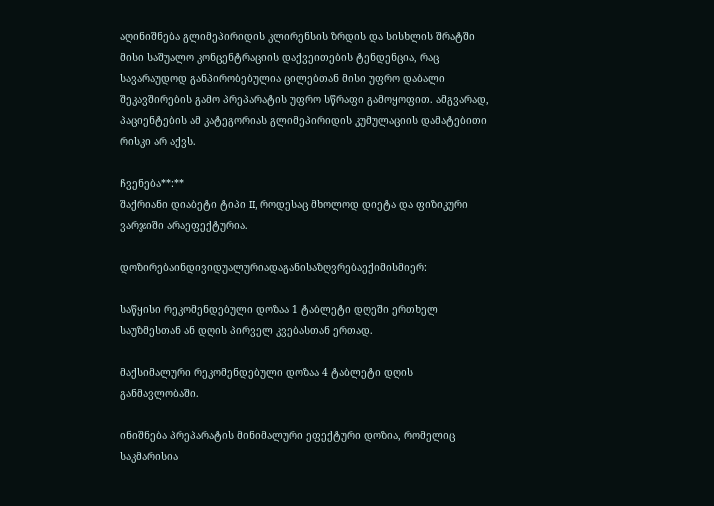აღინიშნება გლიმეპირიდის კლირენსის ზრდის და სისხლის შრატში მისი საშუალო კონცენტრაციის დაქვეითების ტენდენცია, რაც სავარაუდოდ განპირობებულია ცილებთან მისი უფრო დაბალი შეკავშირების გამო პრეპარატის უფრო სწრაფი გამოყოფით. ამგვარად, პაციენტების ამ კატეგორიას გლიმეპირიდის კუმულაციის დამატებითი რისკი არ აქვს.

ჩვენება**:**
შაქრიანი დიაბეტი ტიპი II, როდესაც მხოლოდ დიეტა და ფიზიკური ვარჯიში არაეფექტურია.

დოზირებაინდივიდუალურიადაგანისაზღვრებაექიმისმიერ:

საწყისი რეკომენდებული დოზაა 1 ტაბლეტი დღეში ერთხელ საუზმესთან ან დღის პირველ კვებასთან ერთად.

მაქსიმალური რეკომენდებული დოზაა 4 ტაბლეტი დღის განმავლობაში.

ინიშნება პრეპარატის მინიმალური ეფექტური დოზია, რომელიც საკმარისია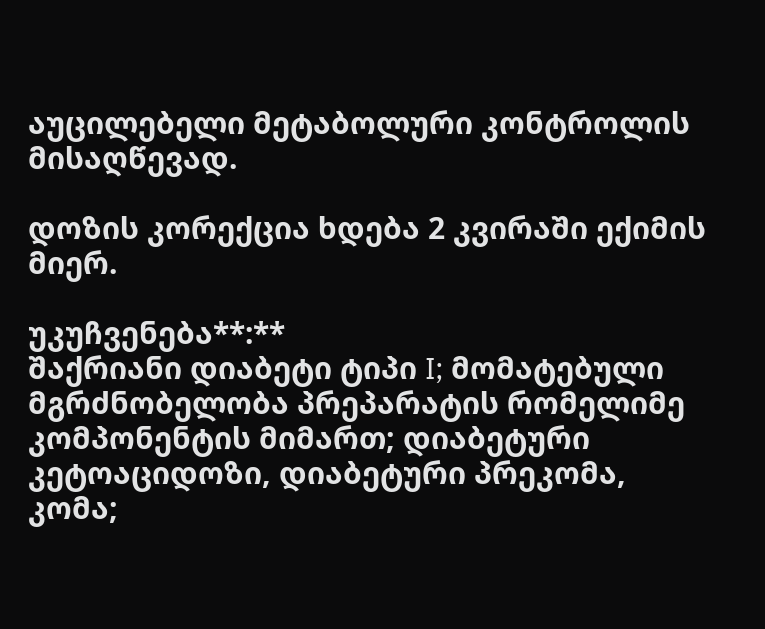აუცილებელი მეტაბოლური კონტროლის მისაღწევად.

დოზის კორექცია ხდება 2 კვირაში ექიმის მიერ.

უკუჩვენება**:**
შაქრიანი დიაბეტი ტიპი I; მომატებული მგრძნობელობა პრეპარატის რომელიმე კომპონენტის მიმართ; დიაბეტური კეტოაციდოზი, დიაბეტური პრეკომა, კომა;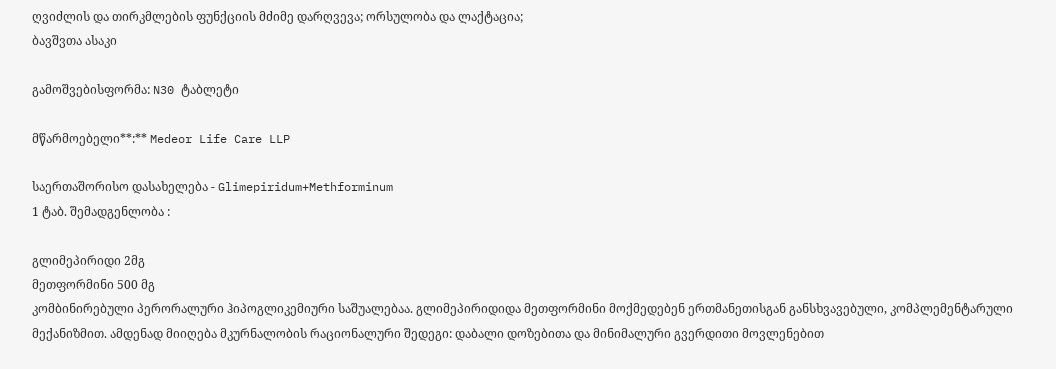ღვიძლის და თირკმლების ფუნქციის მძიმე დარღვევა; ორსულობა და ლაქტაცია;
ბავშვთა ასაკი

გამოშვებისფორმა: N30 ტაბლეტი

მწარმოებელი**:** Medeor Life Care LLP

საერთაშორისო დასახელება - Glimepiridum+Methforminum
1 ტაბ. შემადგენლობა :

გლიმეპირიდი 2მგ
მეთფორმინი 500 მგ
კომბინირებული პერორალური ჰიპოგლიკემიური საშუალებაა. გლიმეპირიდიდა მეთფორმინი მოქმედებენ ერთმანეთისგან განსხვავებული, კომპლემენტარული მექანიზმით. ამდენად მიიღება მკურნალობის რაციონალური შედეგი: დაბალი დოზებითა და მინიმალური გვერდითი მოვლენებით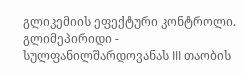გლიკემიის ეფექტური კონტროლი.
გლიმეპირიდი - სულფანილშარდოვანას III თაობის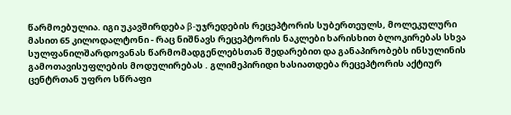წარმოებულია. იგი უკავშირდება β-უჯრედების რეცეპტორის სუბერთეულს, მოლეკულური მასით 65 კილოდალტონი - რაც ნიშნავს რეცეპტორის ნაკლები ხარისხით ბლოკირებას სხვა სულფანილშარდოვანას წარმომადგენლებსთან შედარებით და განაპირობებს ინსულინის გამოთავისუფლების მოდულირებას . გლიმეპირიდი ხასიათდება რეცეპტორის აქტიურ ცენტრთან უფრო სწრაფი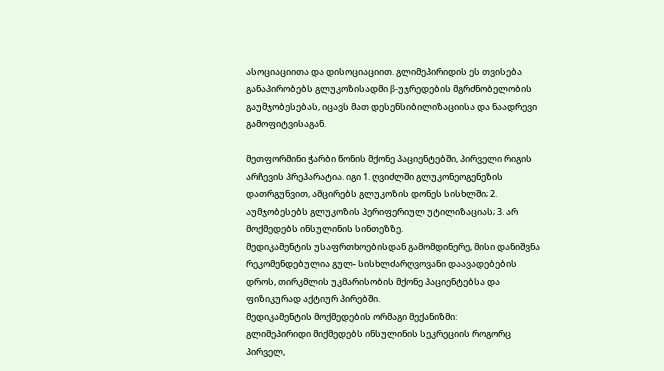ასოციაციითა და დისოციაციით. გლიმეპირიდის ეს თვისება განაპირობებს გლუკოზისადმი β-უჯრედების მგრძნობელობის გაუმჯობესებას, იცავს მათ დესენსიბილიზაციისა და ნაადრევი გამოფიტვისაგან.

მეთფორმინი ჭარბი წონის მქონე პაციენტებში, პირველი რიგის არჩევის პრეპარატია. იგი 1. ღვიძლში გლუკონეოგენეზის დათრგუნვით, ამცირებს გლუკოზის დონეს სისხლში; 2. აუმჯობესებს გლუკოზის პერიფერიულ უტილიზაციას; 3. არ მოქმედებს ინსულინის სინთეზზე.
მედიკამენტის უსაფრთხოებისდან გამომდინერე, მისი დანიშვნა რეკომენდებულია გულ- სისხლძარღვოვანი დაავადებების დროს, თირკმლის უკმარისობის მქონე პაციენტებსა და ფიზიკურად აქტიურ პირებში.
მედიკამენტის მოქმედების ორმაგი მექანიზმი:
გლიმეპირიდი მიქმედებს ინსულინის სეკრეციის როგორც პირველ,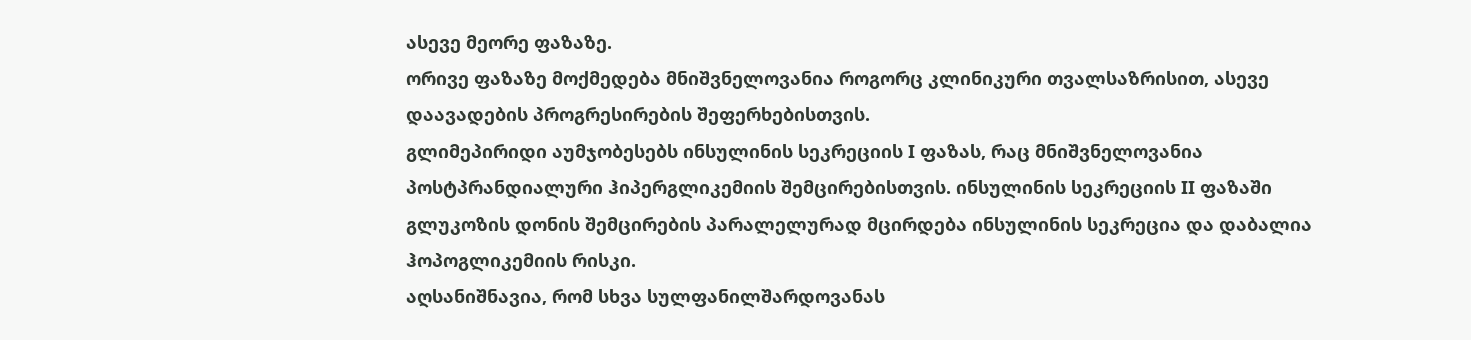ასევე მეორე ფაზაზე.
ორივე ფაზაზე მოქმედება მნიშვნელოვანია როგორც კლინიკური თვალსაზრისით, ასევე დაავადების პროგრესირების შეფერხებისთვის.
გლიმეპირიდი აუმჯობესებს ინსულინის სეკრეციის I ფაზას, რაც მნიშვნელოვანია პოსტპრანდიალური ჰიპერგლიკემიის შემცირებისთვის. ინსულინის სეკრეციის II ფაზაში გლუკოზის დონის შემცირების პარალელურად მცირდება ინსულინის სეკრეცია და დაბალია ჰოპოგლიკემიის რისკი.
აღსანიშნავია, რომ სხვა სულფანილშარდოვანას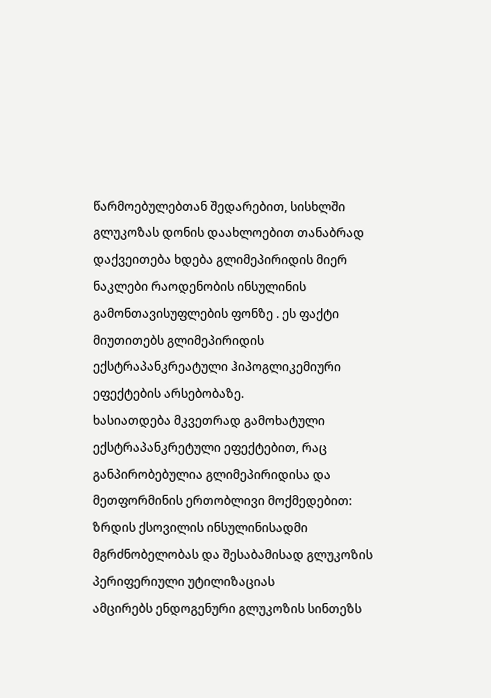წარმოებულებთან შედარებით, სისხლში გლუკოზას დონის დაახლოებით თანაბრად დაქვეითება ხდება გლიმეპირიდის მიერ ნაკლები რაოდენობის ინსულინის გამონთავისუფლების ფონზე . ეს ფაქტი მიუთითებს გლიმეპირიდის ექსტრაპანკრეატული ჰიპოგლიკემიური ეფექტების არსებობაზე.
ხასიათდება მკვეთრად გამოხატული ექსტრაპანკრეტული ეფექტებით, რაც განპირობებულია გლიმეპირიდისა და მეთფორმინის ერთობლივი მოქმედებით:
ზრდის ქსოვილის ინსულინისადმი მგრძნობელობას და შესაბამისად გლუკოზის პერიფერიული უტილიზაციას
ამცირებს ენდოგენური გლუკოზის სინთეზს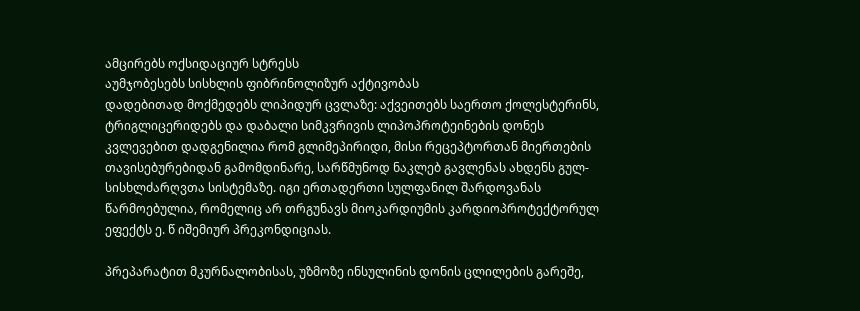ამცირებს ოქსიდაციურ სტრესს
აუმჯობესებს სისხლის ფიბრინოლიზურ აქტივობას
დადებითად მოქმედებს ლიპიდურ ცვლაზე: აქვეითებს საერთო ქოლესტერინს, ტრიგლიცერიდებს და დაბალი სიმკვრივის ლიპოპროტეინების დონეს
კვლევებით დადგენილია რომ გლიმეპირიდი, მისი რეცეპტორთან მიერთების თავისებურებიდან გამომდინარე, სარწმუნოდ ნაკლებ გავლენას ახდენს გულ-სისხლძარღვთა სისტემაზე. იგი ერთადერთი სულფანილ შარდოვანას წარმოებულია, რომელიც არ თრგუნავს მიოკარდიუმის კარდიოპროტექტორულ ეფექტს ე. წ იშემიურ პრეკონდიციას.

პრეპარატით მკურნალობისას, უზმოზე ინსულინის დონის ცლილების გარეშე,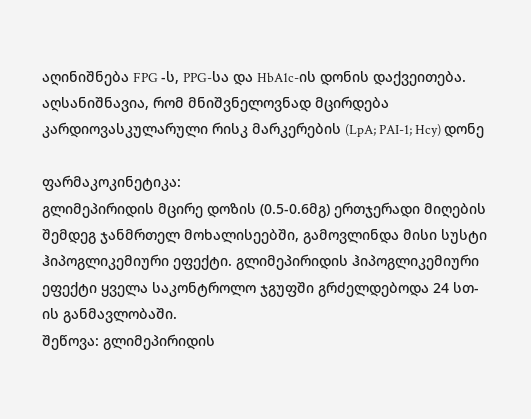აღინიშნება FPG -ს, PPG-სა და HbA1c-ის დონის დაქვეითება. აღსანიშნავია, რომ მნიშვნელოვნად მცირდება კარდიოვასკულარული რისკ მარკერების (LpA; PAI-1; Hcy) დონე

ფარმაკოკინეტიკა:
გლიმეპირიდის მცირე დოზის (0.5-0.6მგ) ერთჯერადი მიღების შემდეგ ჯანმრთელ მოხალისეებში, გამოვლინდა მისი სუსტი ჰიპოგლიკემიური ეფექტი. გლიმეპირიდის ჰიპოგლიკემიური ეფექტი ყველა საკონტროლო ჯგუფში გრძელდებოდა 24 სთ-ის განმავლობაში.
შეწოვა: გლიმეპირიდის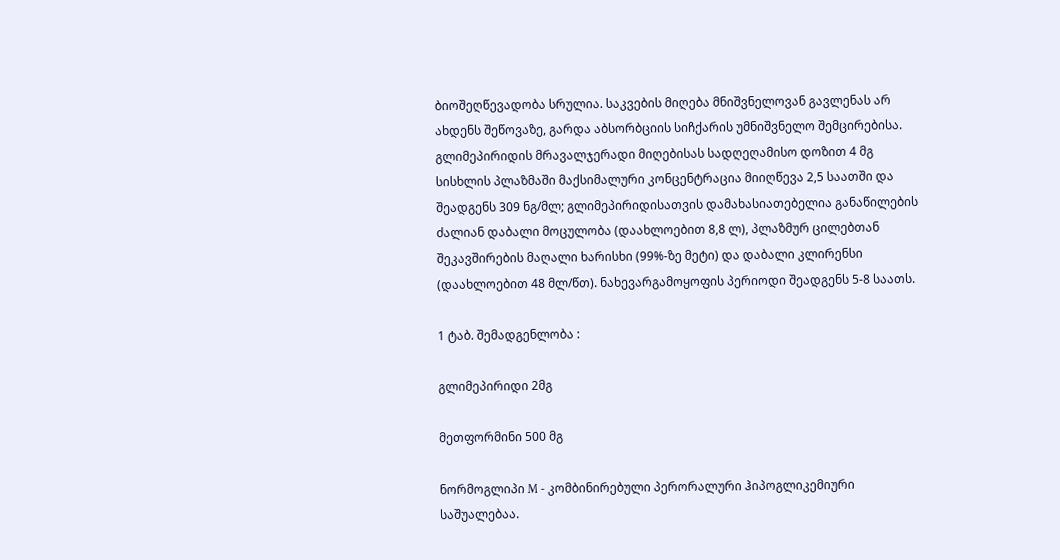ბიოშეღწევადობა სრულია. საკვების მიღება მნიშვნელოვან გავლენას არ ახდენს შეწოვაზე, გარდა აბსორბციის სიჩქარის უმნიშვნელო შემცირებისა. გლიმეპირიდის მრავალჯერადი მიღებისას სადღეღამისო დოზით 4 მგ სისხლის პლაზმაში მაქსიმალური კონცენტრაცია მიიღწევა 2,5 საათში და შეადგენს 309 ნგ/მლ; გლიმეპირიდისათვის დამახასიათებელია განაწილების ძალიან დაბალი მოცულობა (დაახლოებით 8,8 ლ), პლაზმურ ცილებთან შეკავშირების მაღალი ხარისხი (99%-ზე მეტი) და დაბალი კლირენსი (დაახლოებით 48 მლ/წთ). ნახევარგამოყოფის პერიოდი შეადგენს 5-8 საათს.

1 ტაბ. შემადგენლობა :

გლიმეპირიდი 2მგ

მეთფორმინი 500 მგ

ნორმოგლიპი M - კომბინირებული პერორალური ჰიპოგლიკემიური საშუალებაა.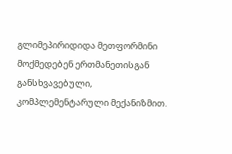გლიმეპირიდიდა მეთფორმინი მოქმედებენ ერთმანეთისგან განსხვავებული, კომპლემენტარული მექანიზმით.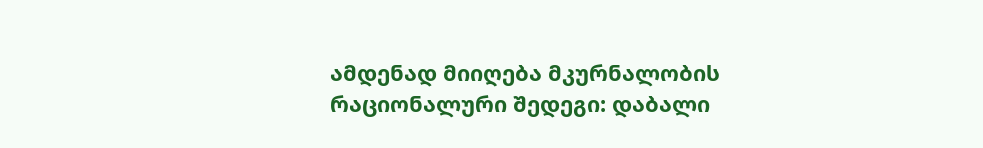ამდენად მიიღება მკურნალობის რაციონალური შედეგი: დაბალი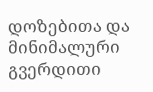დოზებითა და მინიმალური გვერდითი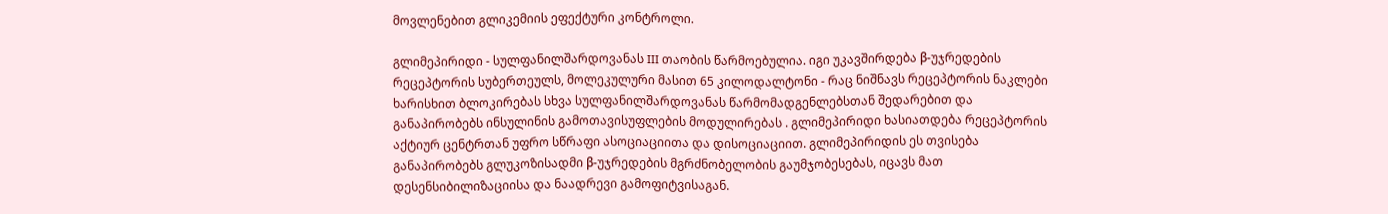მოვლენებით გლიკემიის ეფექტური კონტროლი.

გლიმეპირიდი - სულფანილშარდოვანას III თაობის წარმოებულია. იგი უკავშირდება β-უჯრედების რეცეპტორის სუბერთეულს, მოლეკულური მასით 65 კილოდალტონი - რაც ნიშნავს რეცეპტორის ნაკლები ხარისხით ბლოკირებას სხვა სულფანილშარდოვანას წარმომადგენლებსთან შედარებით და განაპირობებს ინსულინის გამოთავისუფლების მოდულირებას . გლიმეპირიდი ხასიათდება რეცეპტორის აქტიურ ცენტრთან უფრო სწრაფი ასოციაციითა და დისოციაციით. გლიმეპირიდის ეს თვისება განაპირობებს გლუკოზისადმი β-უჯრედების მგრძნობელობის გაუმჯობესებას, იცავს მათ დესენსიბილიზაციისა და ნაადრევი გამოფიტვისაგან.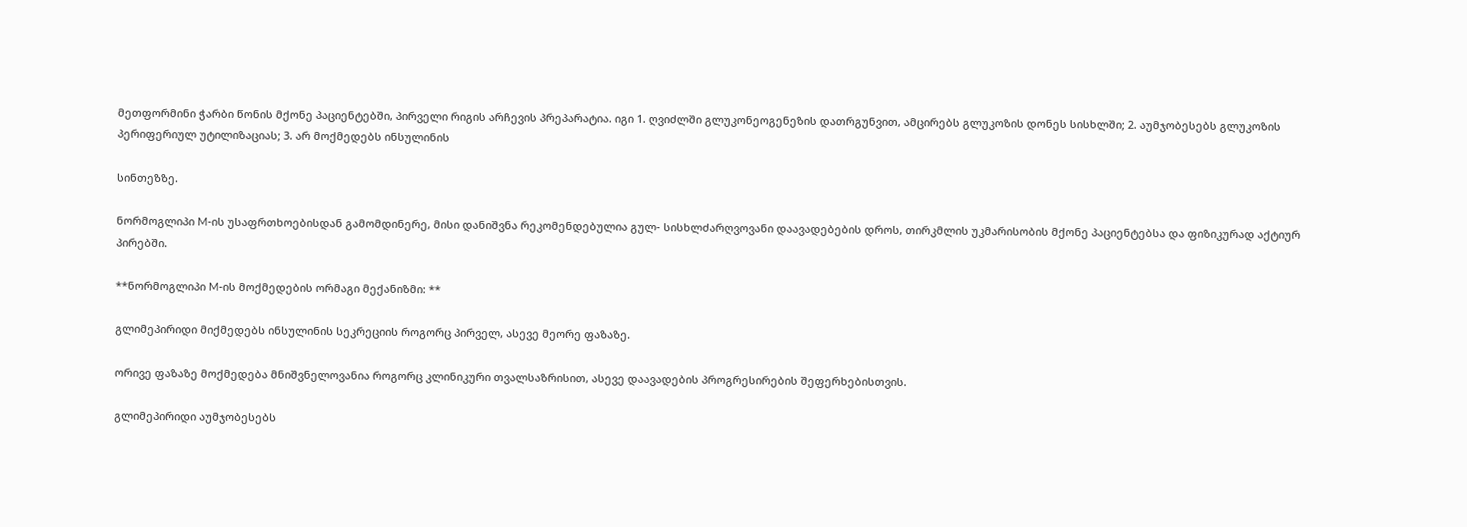მეთფორმინი ჭარბი წონის მქონე პაციენტებში, პირველი რიგის არჩევის პრეპარატია. იგი 1. ღვიძლში გლუკონეოგენეზის დათრგუნვით, ამცირებს გლუკოზის დონეს სისხლში; 2. აუმჯობესებს გლუკოზის პერიფერიულ უტილიზაციას; 3. არ მოქმედებს ინსულინის

სინთეზზე.

ნორმოგლიპი M-ის უსაფრთხოებისდან გამომდინერე, მისი დანიშვნა რეკომენდებულია გულ- სისხლძარღვოვანი დაავადებების დროს, თირკმლის უკმარისობის მქონე პაციენტებსა და ფიზიკურად აქტიურ პირებში.

**ნორმოგლიპი M-ის მოქმედების ორმაგი მექანიზმი: **

გლიმეპირიდი მიქმედებს ინსულინის სეკრეციის როგორც პირველ, ასევე მეორე ფაზაზე.

ორივე ფაზაზე მოქმედება მნიშვნელოვანია როგორც კლინიკური თვალსაზრისით, ასევე დაავადების პროგრესირების შეფერხებისთვის.

გლიმეპირიდი აუმჯობესებს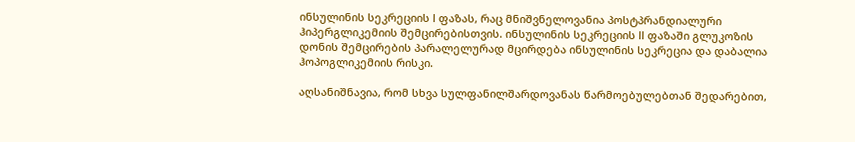ინსულინის სეკრეციის I ფაზას, რაც მნიშვნელოვანია პოსტპრანდიალური ჰიპერგლიკემიის შემცირებისთვის. ინსულინის სეკრეციის II ფაზაში გლუკოზის დონის შემცირების პარალელურად მცირდება ინსულინის სეკრეცია და დაბალია ჰოპოგლიკემიის რისკი.

აღსანიშნავია, რომ სხვა სულფანილშარდოვანას წარმოებულებთან შედარებით,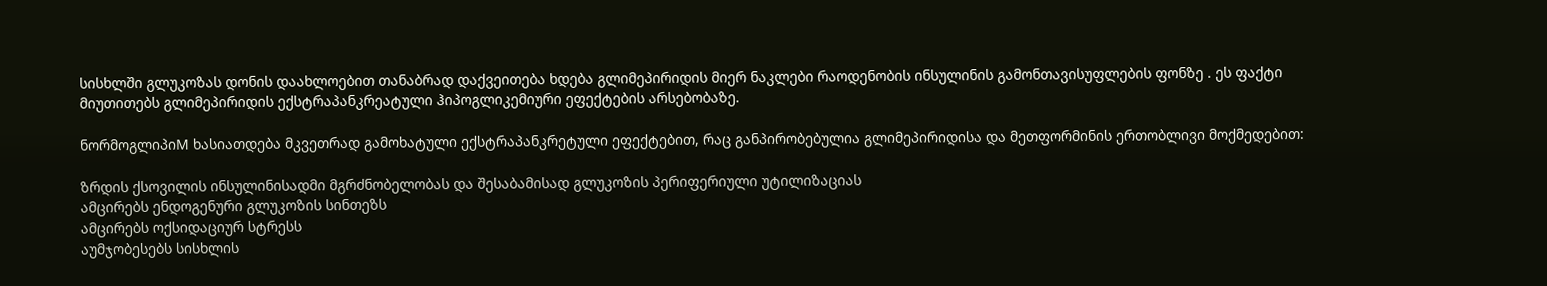სისხლში გლუკოზას დონის დაახლოებით თანაბრად დაქვეითება ხდება გლიმეპირიდის მიერ ნაკლები რაოდენობის ინსულინის გამონთავისუფლების ფონზე . ეს ფაქტი მიუთითებს გლიმეპირიდის ექსტრაპანკრეატული ჰიპოგლიკემიური ეფექტების არსებობაზე.

ნორმოგლიპიM ხასიათდება მკვეთრად გამოხატული ექსტრაპანკრეტული ეფექტებით, რაც განპირობებულია გლიმეპირიდისა და მეთფორმინის ერთობლივი მოქმედებით:

ზრდის ქსოვილის ინსულინისადმი მგრძნობელობას და შესაბამისად გლუკოზის პერიფერიული უტილიზაციას
ამცირებს ენდოგენური გლუკოზის სინთეზს
ამცირებს ოქსიდაციურ სტრესს
აუმჯობესებს სისხლის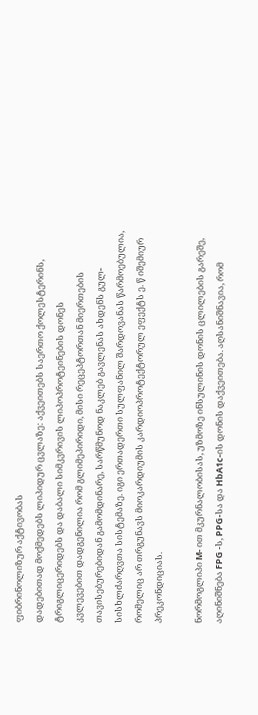ფიბრინოლიზურ აქტივობას
დადებითად მოქმედებს ლიპიდურ ცვლაზე: აქვეითებს საერთო ქოლესტერინს, ტრიგლიცერიდებს და დაბალი სიმკვრივის ლიპოპროტეინების დონეს
კვლევებით დადგენილია რომ გლიმეპირიდი, მისი რეცეპტორთან მიერთების თავისებურებიდან გამომდინარე, სარწმუნოდ ნაკლებ გავლენას ახდენს გულ-სისხლძარღვთა სისტემაზე. იგი ერთადერთი სულფანილ შარდოვანას წარმოებულია, რომელიც არ თრგუნავს მიოკარდიუმის კარდიოპროტექტორულ ეფექტს ე. წ იშემიურ პრეკონდიციას.

ნორმოგლიპი M- ით მკურნალობისას, უზმოზე ინსულინის დონის ცლილების გარეშე, აღინიშნება FPG -ს, PPG-სა და HbA1c-ის დონის დაქვეითება. აღსანიშნავია, რომ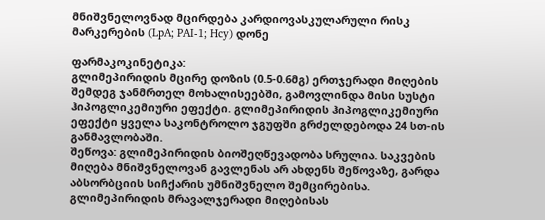მნიშვნელოვნად მცირდება კარდიოვასკულარული რისკ მარკერების (LpA; PAI-1; Hcy) დონე

ფარმაკოკინეტიკა:
გლიმეპირიდის მცირე დოზის (0.5-0.6მგ) ერთჯერადი მიღების შემდეგ ჯანმრთელ მოხალისეებში, გამოვლინდა მისი სუსტი ჰიპოგლიკემიური ეფექტი. გლიმეპირიდის ჰიპოგლიკემიური ეფექტი ყველა საკონტროლო ჯგუფში გრძელდებოდა 24 სთ-ის განმავლობაში.
შეწოვა: გლიმეპირიდის ბიოშეღწევადობა სრულია. საკვების მიღება მნიშვნელოვან გავლენას არ ახდენს შეწოვაზე, გარდა აბსორბციის სიჩქარის უმნიშვნელო შემცირებისა. გლიმეპირიდის მრავალჯერადი მიღებისას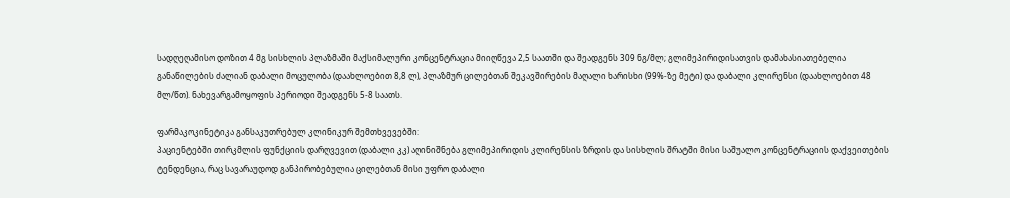სადღეღამისო დოზით 4 მგ სისხლის პლაზმაში მაქსიმალური კონცენტრაცია მიიღწევა 2,5 საათში და შეადგენს 309 ნგ/მლ; გლიმეპირიდისათვის დამახასიათებელია განაწილების ძალიან დაბალი მოცულობა (დაახლოებით 8,8 ლ), პლაზმურ ცილებთან შეკავშირების მაღალი ხარისხი (99%-ზე მეტი) და დაბალი კლირენსი (დაახლოებით 48 მლ/წთ). ნახევარგამოყოფის პერიოდი შეადგენს 5-8 საათს.

ფარმაკოკინეტიკა განსაკუთრებულ კლინიკურ შემთხვევებში:
პაციენტებში თირკმლის ფუნქციის დარღვევით (დაბალი კკ) აღინიშნება გლიმეპირიდის კლირენსის ზრდის და სისხლის შრატში მისი საშუალო კონცენტრაციის დაქვეითების ტენდენცია, რაც სავარაუდოდ განპირობებულია ცილებთან მისი უფრო დაბალი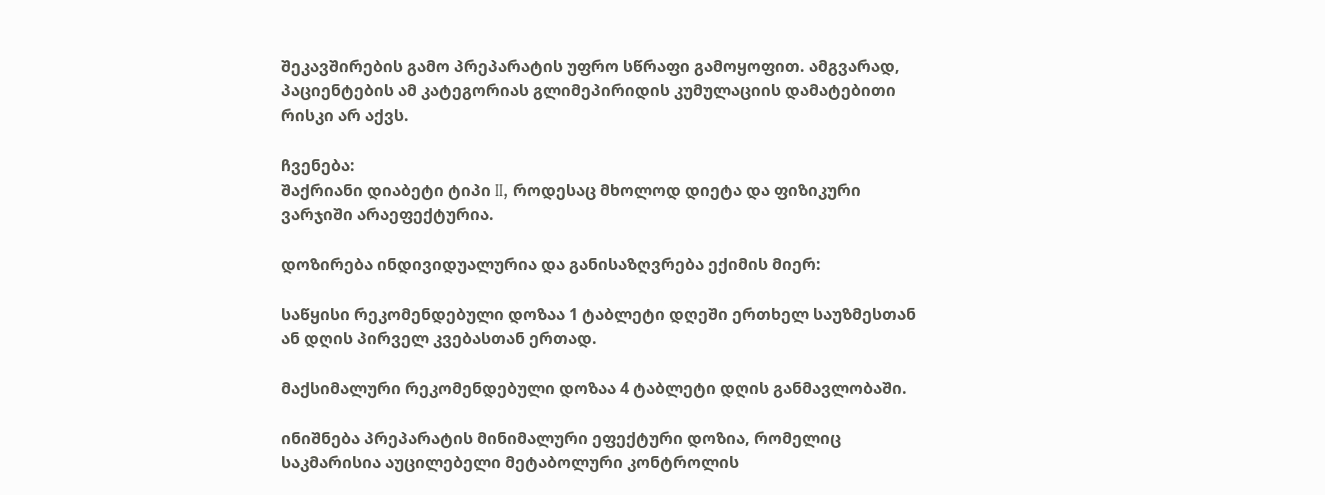შეკავშირების გამო პრეპარატის უფრო სწრაფი გამოყოფით. ამგვარად, პაციენტების ამ კატეგორიას გლიმეპირიდის კუმულაციის დამატებითი რისკი არ აქვს.

ჩვენება:
შაქრიანი დიაბეტი ტიპი II, როდესაც მხოლოდ დიეტა და ფიზიკური ვარჯიში არაეფექტურია.

დოზირება ინდივიდუალურია და განისაზღვრება ექიმის მიერ:

საწყისი რეკომენდებული დოზაა 1 ტაბლეტი დღეში ერთხელ საუზმესთან ან დღის პირველ კვებასთან ერთად.

მაქსიმალური რეკომენდებული დოზაა 4 ტაბლეტი დღის განმავლობაში.

ინიშნება პრეპარატის მინიმალური ეფექტური დოზია, რომელიც საკმარისია აუცილებელი მეტაბოლური კონტროლის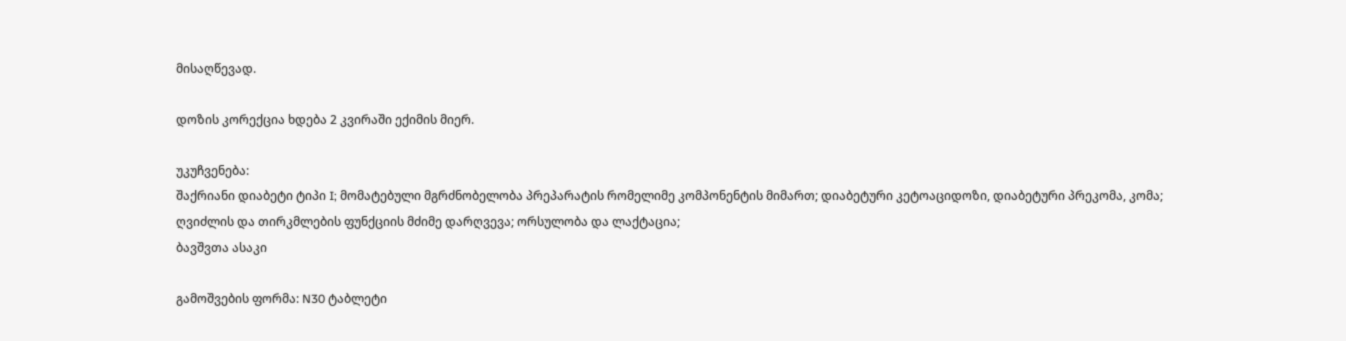მისაღწევად.

დოზის კორექცია ხდება 2 კვირაში ექიმის მიერ.

უკუჩვენება:
შაქრიანი დიაბეტი ტიპი I; მომატებული მგრძნობელობა პრეპარატის რომელიმე კომპონენტის მიმართ; დიაბეტური კეტოაციდოზი, დიაბეტური პრეკომა, კომა;
ღვიძლის და თირკმლების ფუნქციის მძიმე დარღვევა; ორსულობა და ლაქტაცია;
ბავშვთა ასაკი

გამოშვების ფორმა: N30 ტაბლეტი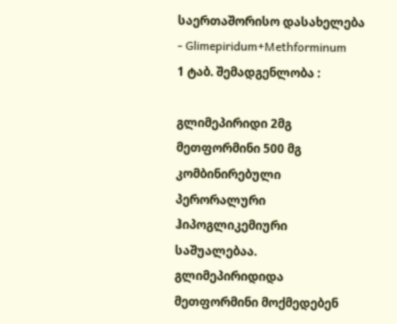საერთაშორისო დასახელება - Glimepiridum+Methforminum
1 ტაბ. შემადგენლობა :

გლიმეპირიდი 2მგ
მეთფორმინი 500 მგ
კომბინირებული პერორალური ჰიპოგლიკემიური საშუალებაა. გლიმეპირიდიდა მეთფორმინი მოქმედებენ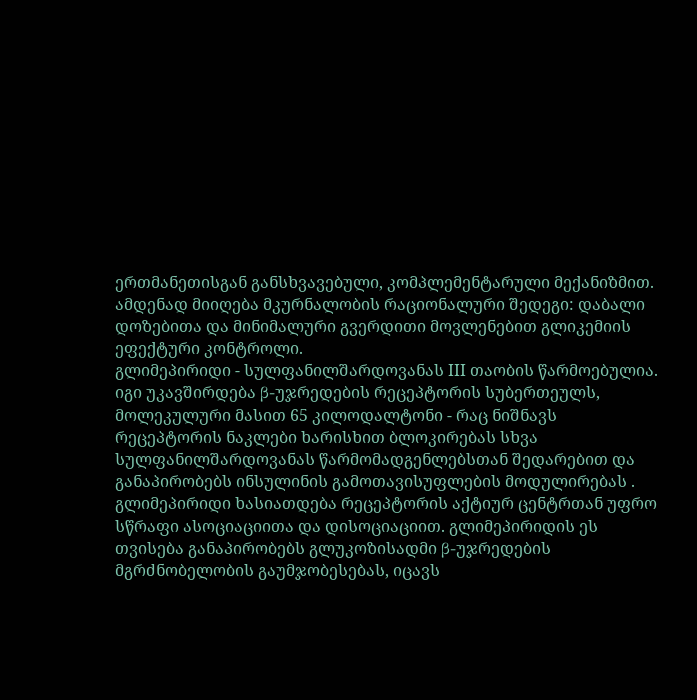ერთმანეთისგან განსხვავებული, კომპლემენტარული მექანიზმით. ამდენად მიიღება მკურნალობის რაციონალური შედეგი: დაბალი დოზებითა და მინიმალური გვერდითი მოვლენებით გლიკემიის ეფექტური კონტროლი.
გლიმეპირიდი - სულფანილშარდოვანას III თაობის წარმოებულია. იგი უკავშირდება β-უჯრედების რეცეპტორის სუბერთეულს, მოლეკულური მასით 65 კილოდალტონი - რაც ნიშნავს რეცეპტორის ნაკლები ხარისხით ბლოკირებას სხვა სულფანილშარდოვანას წარმომადგენლებსთან შედარებით და განაპირობებს ინსულინის გამოთავისუფლების მოდულირებას . გლიმეპირიდი ხასიათდება რეცეპტორის აქტიურ ცენტრთან უფრო სწრაფი ასოციაციითა და დისოციაციით. გლიმეპირიდის ეს თვისება განაპირობებს გლუკოზისადმი β-უჯრედების მგრძნობელობის გაუმჯობესებას, იცავს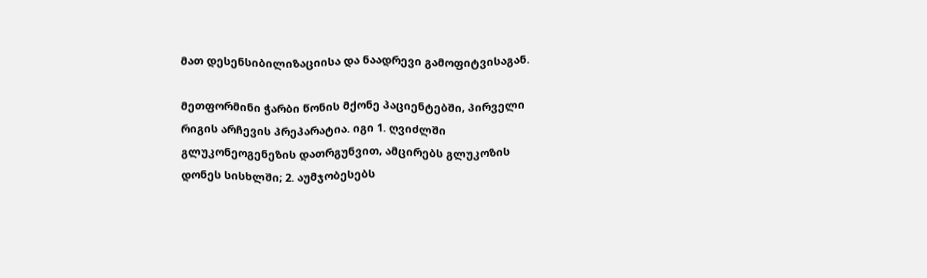მათ დესენსიბილიზაციისა და ნაადრევი გამოფიტვისაგან.

მეთფორმინი ჭარბი წონის მქონე პაციენტებში, პირველი რიგის არჩევის პრეპარატია. იგი 1. ღვიძლში გლუკონეოგენეზის დათრგუნვით, ამცირებს გლუკოზის დონეს სისხლში; 2. აუმჯობესებს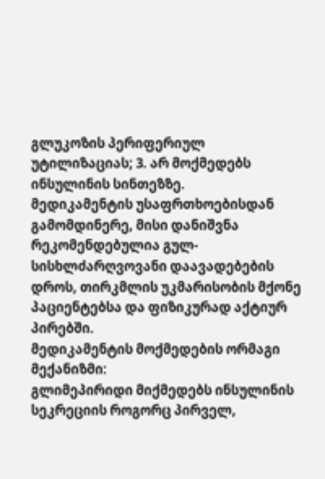გლუკოზის პერიფერიულ უტილიზაციას; 3. არ მოქმედებს ინსულინის სინთეზზე.
მედიკამენტის უსაფრთხოებისდან გამომდინერე, მისი დანიშვნა რეკომენდებულია გულ- სისხლძარღვოვანი დაავადებების დროს, თირკმლის უკმარისობის მქონე პაციენტებსა და ფიზიკურად აქტიურ პირებში.
მედიკამენტის მოქმედების ორმაგი მექანიზმი:
გლიმეპირიდი მიქმედებს ინსულინის სეკრეციის როგორც პირველ,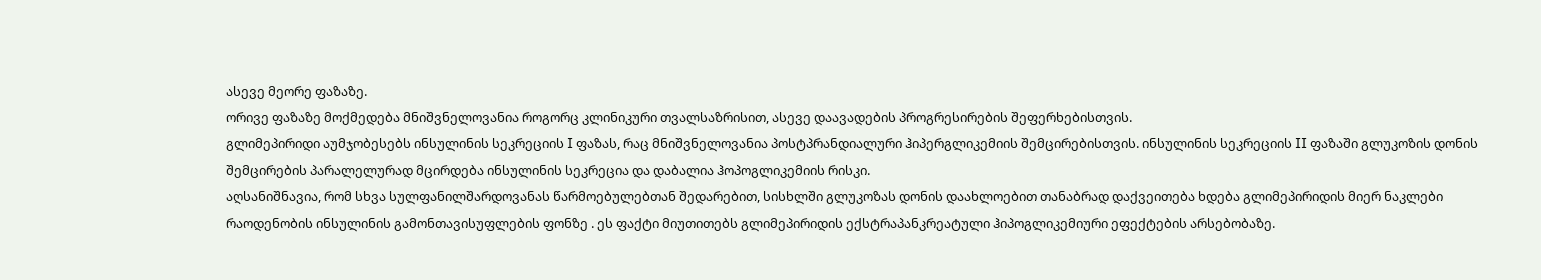ასევე მეორე ფაზაზე.
ორივე ფაზაზე მოქმედება მნიშვნელოვანია როგორც კლინიკური თვალსაზრისით, ასევე დაავადების პროგრესირების შეფერხებისთვის.
გლიმეპირიდი აუმჯობესებს ინსულინის სეკრეციის I ფაზას, რაც მნიშვნელოვანია პოსტპრანდიალური ჰიპერგლიკემიის შემცირებისთვის. ინსულინის სეკრეციის II ფაზაში გლუკოზის დონის შემცირების პარალელურად მცირდება ინსულინის სეკრეცია და დაბალია ჰოპოგლიკემიის რისკი.
აღსანიშნავია, რომ სხვა სულფანილშარდოვანას წარმოებულებთან შედარებით, სისხლში გლუკოზას დონის დაახლოებით თანაბრად დაქვეითება ხდება გლიმეპირიდის მიერ ნაკლები რაოდენობის ინსულინის გამონთავისუფლების ფონზე . ეს ფაქტი მიუთითებს გლიმეპირიდის ექსტრაპანკრეატული ჰიპოგლიკემიური ეფექტების არსებობაზე.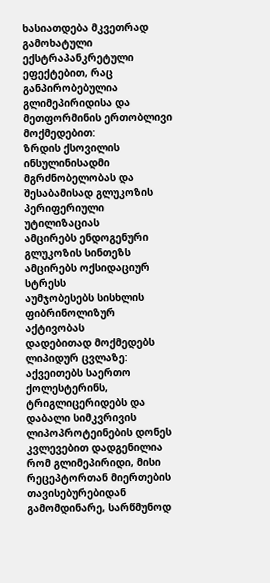ხასიათდება მკვეთრად გამოხატული ექსტრაპანკრეტული ეფექტებით, რაც განპირობებულია გლიმეპირიდისა და მეთფორმინის ერთობლივი მოქმედებით:
ზრდის ქსოვილის ინსულინისადმი მგრძნობელობას და შესაბამისად გლუკოზის პერიფერიული უტილიზაციას
ამცირებს ენდოგენური გლუკოზის სინთეზს
ამცირებს ოქსიდაციურ სტრესს
აუმჯობესებს სისხლის ფიბრინოლიზურ აქტივობას
დადებითად მოქმედებს ლიპიდურ ცვლაზე: აქვეითებს საერთო ქოლესტერინს, ტრიგლიცერიდებს და დაბალი სიმკვრივის ლიპოპროტეინების დონეს
კვლევებით დადგენილია რომ გლიმეპირიდი, მისი რეცეპტორთან მიერთების თავისებურებიდან გამომდინარე, სარწმუნოდ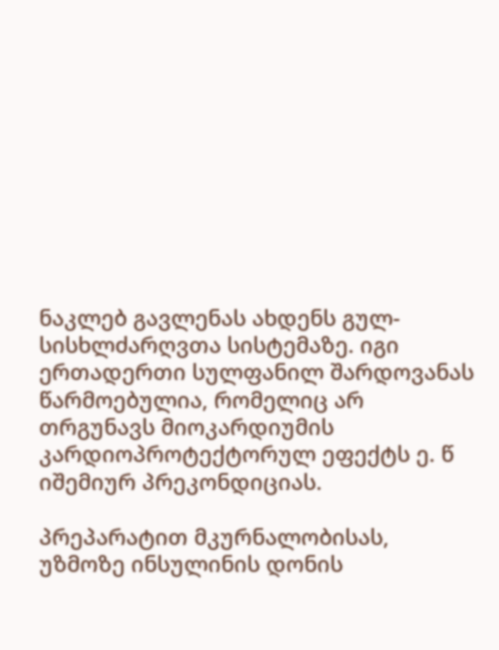ნაკლებ გავლენას ახდენს გულ-სისხლძარღვთა სისტემაზე. იგი ერთადერთი სულფანილ შარდოვანას წარმოებულია, რომელიც არ თრგუნავს მიოკარდიუმის კარდიოპროტექტორულ ეფექტს ე. წ იშემიურ პრეკონდიციას.

პრეპარატით მკურნალობისას, უზმოზე ინსულინის დონის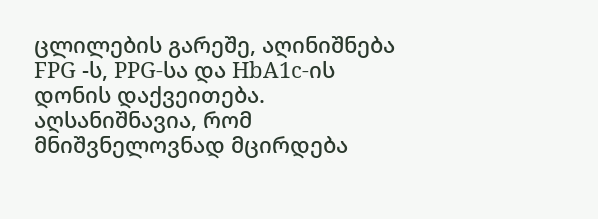ცლილების გარეშე, აღინიშნება FPG -ს, PPG-სა და HbA1c-ის დონის დაქვეითება. აღსანიშნავია, რომ მნიშვნელოვნად მცირდება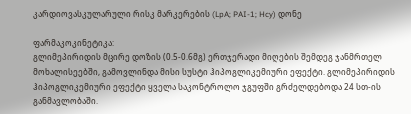კარდიოვასკულარული რისკ მარკერების (LpA; PAI-1; Hcy) დონე

ფარმაკოკინეტიკა:
გლიმეპირიდის მცირე დოზის (0.5-0.6მგ) ერთჯერადი მიღების შემდეგ ჯანმრთელ მოხალისეებში, გამოვლინდა მისი სუსტი ჰიპოგლიკემიური ეფექტი. გლიმეპირიდის ჰიპოგლიკემიური ეფექტი ყველა საკონტროლო ჯგუფში გრძელდებოდა 24 სთ-ის განმავლობაში.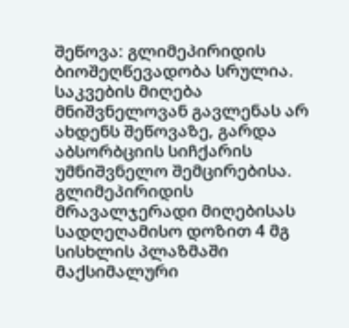შეწოვა: გლიმეპირიდის ბიოშეღწევადობა სრულია. საკვების მიღება მნიშვნელოვან გავლენას არ ახდენს შეწოვაზე, გარდა აბსორბციის სიჩქარის უმნიშვნელო შემცირებისა. გლიმეპირიდის მრავალჯერადი მიღებისას სადღეღამისო დოზით 4 მგ სისხლის პლაზმაში მაქსიმალური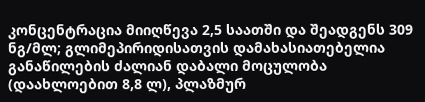კონცენტრაცია მიიღწევა 2,5 საათში და შეადგენს 309 ნგ/მლ; გლიმეპირიდისათვის დამახასიათებელია განაწილების ძალიან დაბალი მოცულობა (დაახლოებით 8,8 ლ), პლაზმურ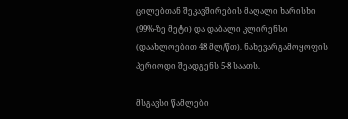ცილებთან შეკავშირების მაღალი ხარისხი (99%-ზე მეტი) და დაბალი კლირენსი (დაახლოებით 48 მლ/წთ). ნახევარგამოყოფის პერიოდი შეადგენს 5-8 საათს.

მსგავსი წამლები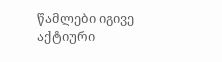წამლები იგივე აქტიური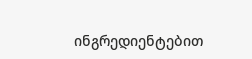ინგრედიენტებით